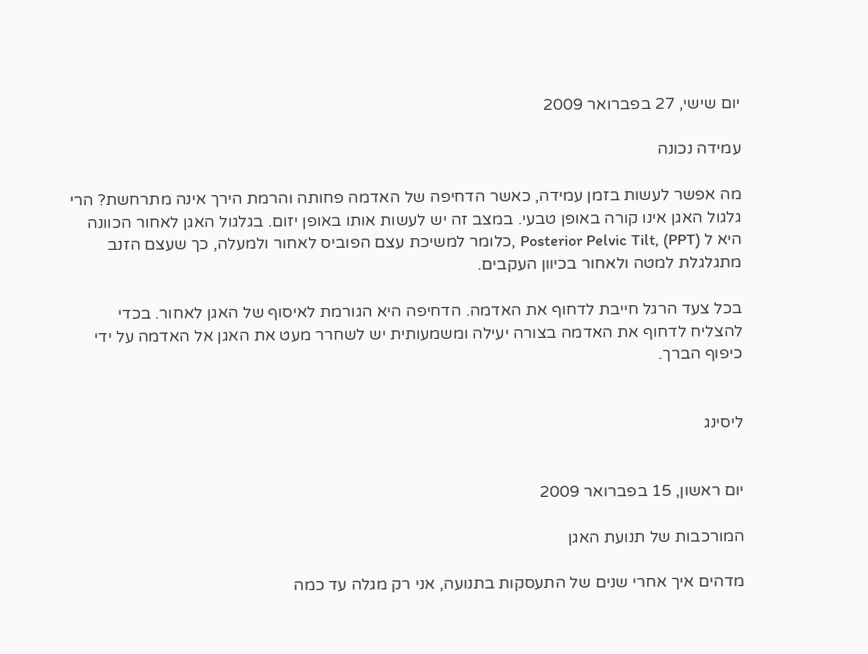יום שישי, 27 בפברואר 2009

עמידה נכונה

מה אפשר לעשות בזמן עמידה, כאשר הדחיפה של האדמה פחותה והרמת הירך אינה מתרחשת? הרי גלגול האגן אינו קורה באופן טבעי. במצב זה יש לעשות אותו באופן יזום. בגלגול האגן לאחור הכוונה היא ל Posterior Pelvic Tilt, (PPT) ,כלומר למשיכת עצם הפוביס לאחור ולמעלה, כך שעצם הזנב מתגלגלת למטה ולאחור בכיוון העקבים.

בכל צעד הרגל חייבת לדחוף את האדמה. הדחיפה היא הגורמת לאיסוף של האגן לאחור. בכדי להצליח לדחוף את האדמה בצורה יעילה ומשמעותית יש לשחרר מעט את האגן אל האדמה על ידי כיפוף הברך.


ליסינג


יום ראשון, 15 בפברואר 2009

המורכבות של תנועת האגן

מדהים איך אחרי שנים של התעסקות בתנועה, אני רק מגלה עד כמה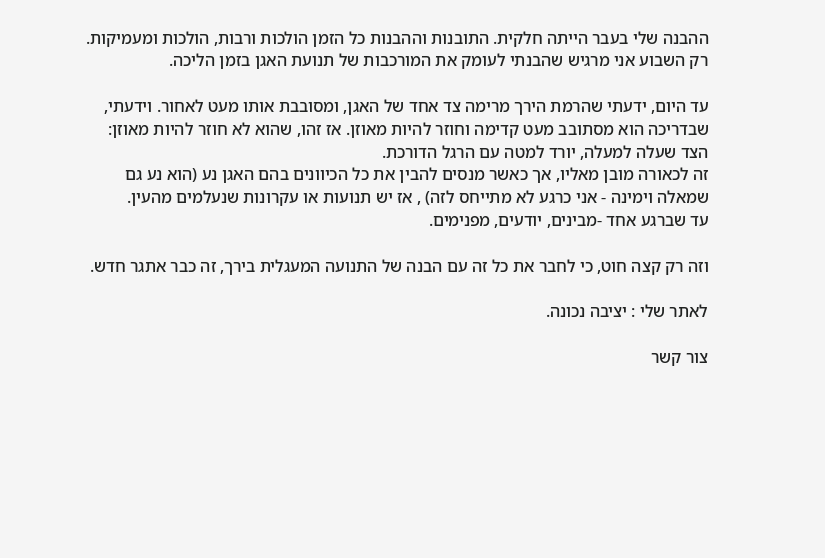ההבנה שלי בעבר הייתה חלקית. התובנות וההבנות כל הזמן הולכות ורבות, הולכות ומעמיקות. רק השבוע אני מרגיש שהבנתי לעומק את המורכבות של תנועת האגן בזמן הליכה.

עד היום, ידעתי שהרמת הירך מרימה צד אחד של האגן, ומסובבת אותו מעט לאחור. וידעתי, שבדריכה הוא מסתובב מעט קדימה וחוזר להיות מאוזן. אז זהו, שהוא לא חוזר להיות מאוזן: הצד שעלה למעלה, יורד למטה עם הרגל הדורכת.
זה לכאורה מובן מאליו, אך כאשר מנסים להבין את כל הכיוונים בהם האגן נע (הוא נע גם שמאלה וימינה - אני כרגע לא מתייחס לזה) , אז יש תנועות או עקרונות שנעלמים מהעין.
עד שברגע אחד -מבינים, יודעים, מפנימים.

וזה רק קצה חוט, כי לחבר את כל זה עם הבנה של התנועה המעגלית בירך, זה כבר אתגר חדש.

לאתר שלי : יציבה נכונה.

צור קשר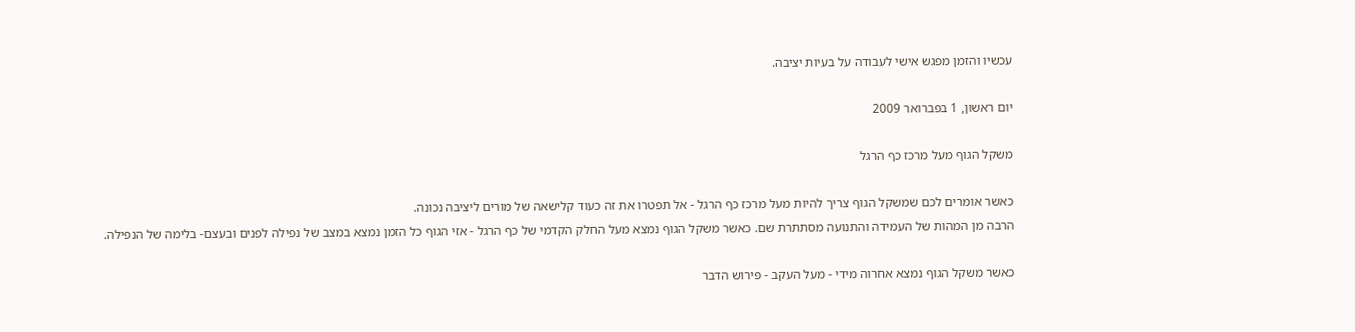עכשיו והזמן מפגש אישי לעבודה על בעיות יציבה.

יום ראשון, 1 בפברואר 2009

משקל הגוף מעל מרכז כף הרגל

כאשר אומרים לכם שמשקל הגוף צריך להיות מעל מרכז כף הרגל - אל תפטרו את זה כעוד קלישאה של מורים ליציבה נכונה.
הרבה מן המהות של העמידה והתנועה מסתתרת שם. כאשר משקל הגוף נמצא מעל החלק הקדמי של כף הרגל - אזי הגוף כל הזמן נמצא במצב של נפילה לפנים ובעצם- בלימה של הנפילה.

כאשר משקל הגוף נמצא אחרוה מידי - מעל העקב - פירוש הדבר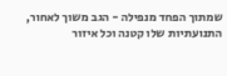שמתוך הפחד מנפילה - הגב משוך לאחור, התנועתיות שלו קטנה וכל איזור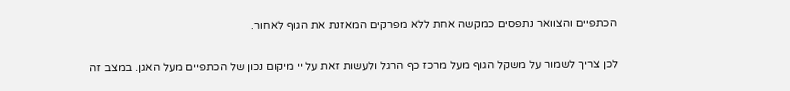הכתפיים והצוואר נתפסים כמקשה אחת ללא מפרקים המאזנת את הגוף לאחור.

לכן צריך לשמור על משקל הגוף מעל מרכז כף הרגל ולעשות זאת על יי מיקום נכון של הכתפיים מעל האגן. במצב זה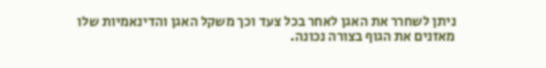ניתן לשחרר את האגן לאחר בכל צעד וכך משקל האגן והדינאמיות שלו מאזנים את הגוף בצורה נכונה.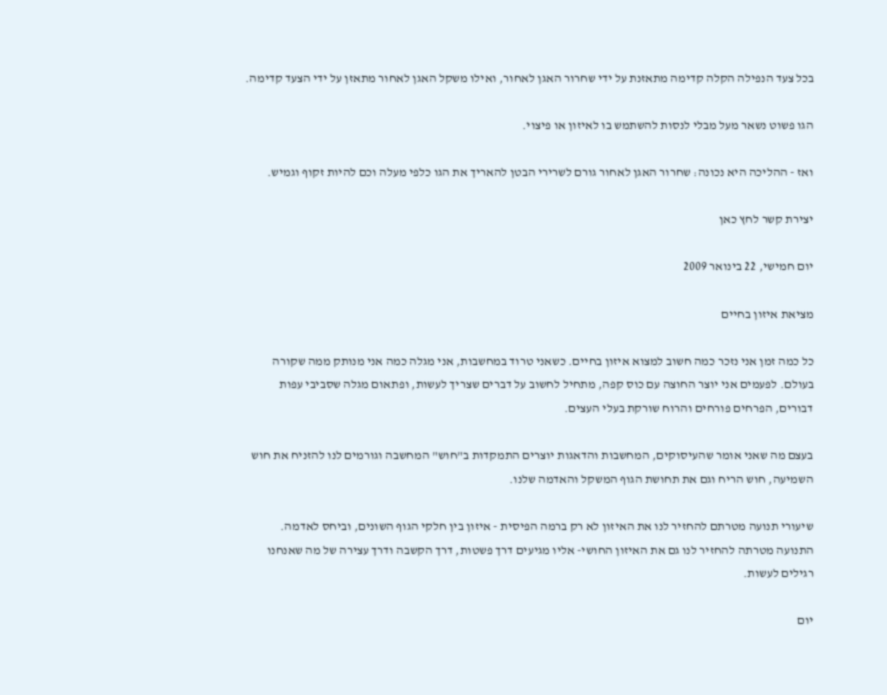בכל צעד הנפילה הקלה קדימה מתאזנת על ידי שחרור האגן לאחור, ואילו משקל האגן לאחור מתאזן על ידי הצעד קדימה.

הגו פשוט נשאר מעל מבלי לנסות להשתמש בו לאיזון או פיצוי.

ואז - ההליכה היא נכונה: שחרור האגן לאחור גורם לשרירי הבטן להאריך את הגו כלפי מעלה וכם להיות זקוף וגמיש.

יצירת קשר לחץ כאן

יום חמישי, 22 בינואר 2009

מציאת איזון בחיים

כל כמה זמן אני נזכר כמה חשוב למצוא איזון בחיים. כשאני טרוד במחשבות, אני מגלה כמה אני מנותק ממה שקורה בעולם. לפעמים אני יוצר החוצה עם כוס קפה, מתחיל לחשוב על דברים שצריך לעשות, ופתאום מגלה שסביבי עפות דבורים, הפרחים פורחים והרוח שורקת בעלי העצים.

בעצם מה שאני אומר שהעיסוקים, המחשבות והדאגות יוצרים התמקדות ב"חוש" המחשבה וגורמים לנו להזניח את חוש השמיעה, חוש הריח וגם את תחושת הגוף המשקל והאדמה שלנו.

שיעורי תנועה מטרתם להחזיר לנו את האיזון לא רק ברמה הפיסית - איזון בין חלקי הגוף השונים, וביחס לאדמה.
התנועה מטרתה להחזיר לנו גם את האיזון החושי- אליו מגיעים דרך פשטות, דרך הקשבה ודרך עצירה של מה שאנחנו רגילים לעשות.

יום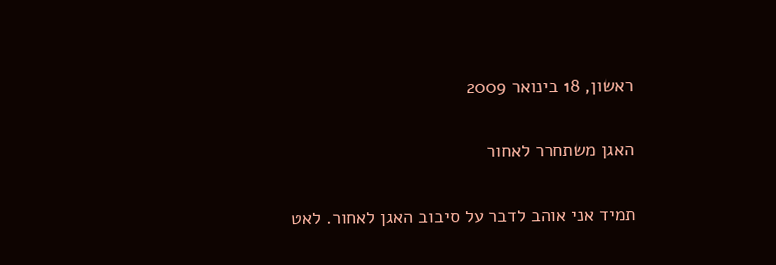ראשון, 18 בינואר 2009

האגן משתחרר לאחור

תמיד אני אוהב לדבר על סיבוב האגן לאחור. לאט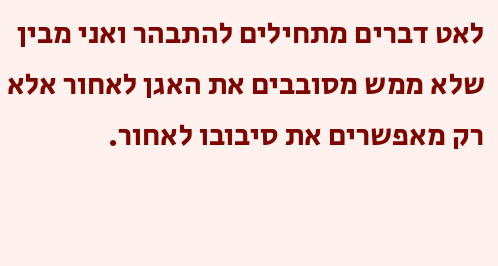לאט דברים מתחילים להתבהר ואני מבין שלא ממש מסובבים את האגן לאחור אלא רק מאפשרים את סיבובו לאחור.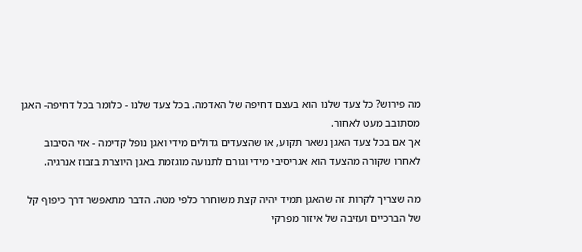מה פירוש? כל צעד שלנו הוא בעצם דחיפה של האדמה. בכל צעד שלנו - כלומר בכל דחיפה- האגן מסתובב מעט לאחור.
אך אם בכל צעד האגן נשאר תקוע, או שהצעדים גדולים מידי ואגן נופל קדימה - אזי הסיבוב לאחרו שקורה מהצעד הוא אגריסיבי מידי וגורם לתנועה מוגזמת באגן היוצרת בזבוז אנרגיה.

מה שצריך לקרות זה שהאגן תמיד יהיה קצת משוחרר כלפי מטה. הדבר מתאפשר דרך כיפוף קל של הברכיים ועזיבה של איזור מפרקי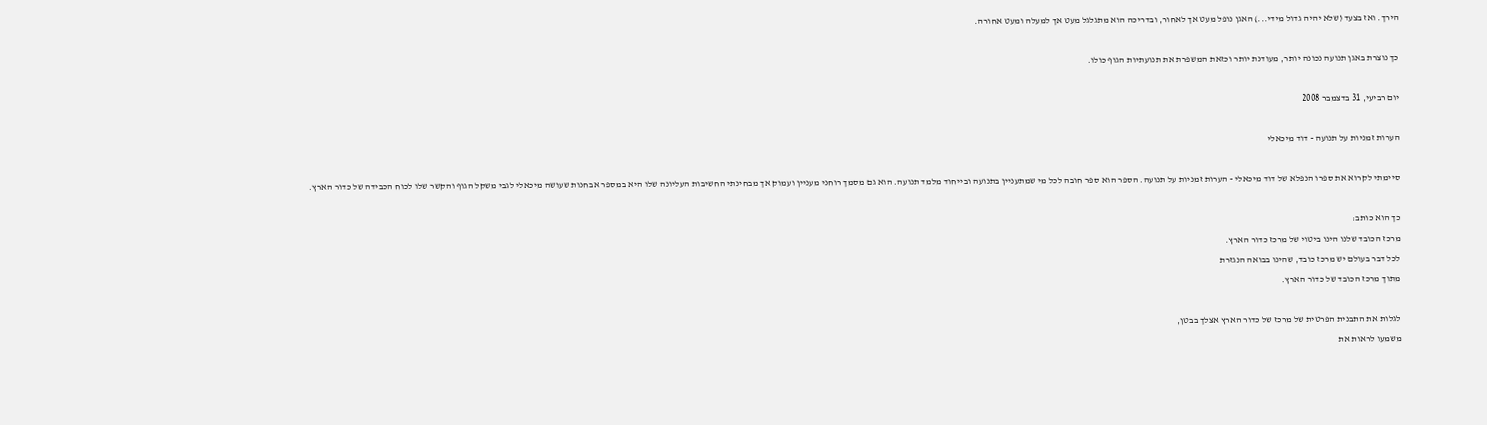הירך. ואז בצעד (שלא יהיה גדול מידי...) האגן נופל מעט אך לאחור, ובדריכה הוא מתגלגל מעט אך למעלה ומעט אחורה.

כך נוצרת באגן תנועה נכונה יותר, מעודנת יותר וכזאת המשפרת את תנועתיות הגוף כולו.

יום רביעי, 31 בדצמבר 2008

הערות זמניות על תנועה - דוד מיכאלי

סיימתי לקרוא את ספרו הנפלא של דוד מיכאלי - הערות זמניות על תנועה. הספר הוא ספר חובה לכל מי שמתעניין בתנועה ובייחוד מלמד תנועה. הוא גם מסמך רוחני מעניין ועמוק אך מבחינתי החשיבות העליונה שלו היא במספר אבחנות שעושה מיכאלי לגבי משקל הגוף והקשר שלו לכוח הכבידה של כדור הארץ.

כך הוא כותב:
מרכז הכובד שלנו הינו ביטוי של מרכז כדור הארץ.
לכל דבר בעולם יש מרכז כובד, שהינו בבואה הנגזרת
מתוך מרכז הכובד של כדור הארץ.

לגלות את התבנית הפרטית של מרכז של כדור הארץ אצלך בבטן,
משמעו לראות את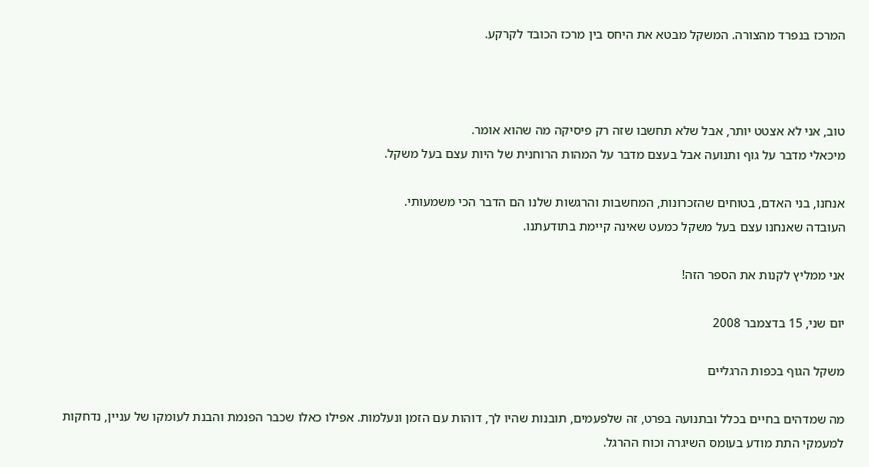המרכז בנפרד מהצורה. המשקל מבטא את היחס בין מרכז הכובד לקרקע.



טוב, אני לא אצטט יותר, אבל שלא תחשבו שזה רק פיסיקה מה שהוא אומר.
מיכאלי מדבר על גוף ותנועה אבל בעצם מדבר על המהות הרוחנית של היות עצם בעל משקל.

אנחנו, בני האדם, בטוחים שהזכרונות, המחשבות והרגשות שלנו הם הדבר הכי משמעותי.
העובדה שאנחנו עצם בעל משקל כמעט שאינה קיימת בתודעתנו.

אני ממליץ לקנות את הספר הזה!

יום שני, 15 בדצמבר 2008

משקל הגוף בכפות הרגליים

מה שמדהים בחיים בכלל ובתנועה בפרט, זה שלפעמים, תובנות שהיו לך, דוהות עם הזמן ונעלמות. אפילו כאלו שכבר הפנמת והבנת לעומקו של עניין, נדחקות למעמקי התת מודע בעומס השיגרה וכוח ההרגל.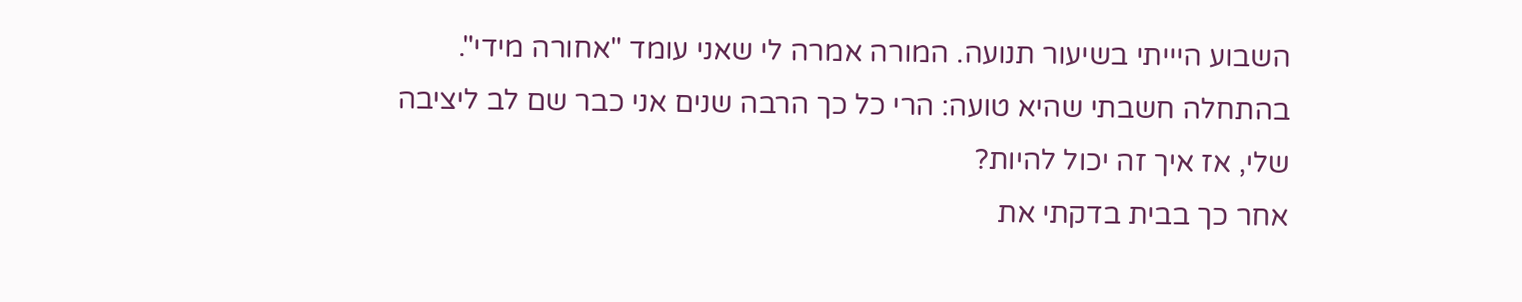השבוע היייתי בשיעור תנועה. המורה אמרה לי שאני עומד "אחורה מידי". בהתחלה חשבתי שהיא טועה: הרי כל כך הרבה שנים אני כבר שם לב ליציבה שלי, אז איך זה יכול להיות?
אחר כך בבית בדקתי את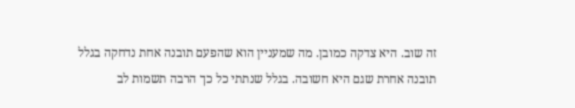זה שוב. היא צדקה כמובן. מה שמעניין הוא שהפעם תובנה אחת נדחקה בגלל תובנה אחרת שגם היא חשובה. בגלל שנתתי כל כך הרבה תשמות לב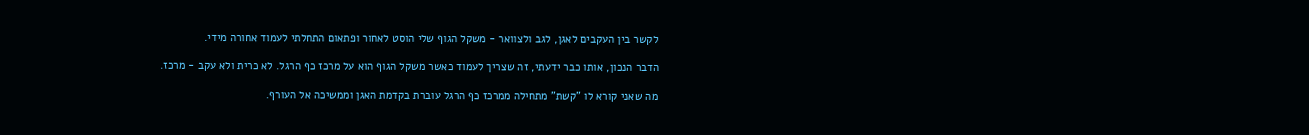לקשר בין העקבים לאגן, לגב ולצוואר - משקל הגוף שלי הוסט לאחור ופתאום התחלתי לעמוד אחורה מידי.

הדבר הנכון, אותו כבר ידעתי, זה שצריך לעמוד כאשר משקל הגוף הוא על מרכז כף הרגל. לא כרית ולא עקב - מרכז.

מה שאני קורא לו "קשת" מתחילה ממרכז כף הרגל עוברת בקדמת האגן וממשיכה אל העורף.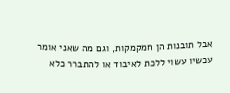אבל תובנות הן חמקמקות, וגם מה שאני אומר עכשיו עשוי ללכת לאיבוד או להתברר כלא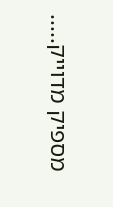מספיק מדוייק.....